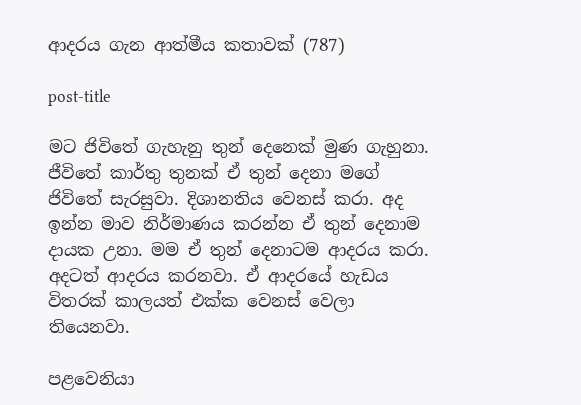ආදරය ගැන ආත්මීය කතාවක් (787)

post-title

මට ජිවිතේ ගැහැනු තුන් දෙනෙක් මුණ ගැහුනා. ජීවිතේ කාර්තු තුනක් ඒ තුන් දෙනා මගේ ජිවිතේ සැරසුවා. දිශානතිය වෙනස් කරා. අද ඉන්න මාව නිර්මාණය කරන්න ඒ තුන් දෙනාම දායක උනා. මම ඒ තුන් දෙනාටම ආදරය කරා. අදටත් ආදරය කරනවා. ඒ ආදරයේ හැඩය විතරක් කාලයත් එක්ක වෙනස් වෙලා තියෙනවා.

පළවෙනියා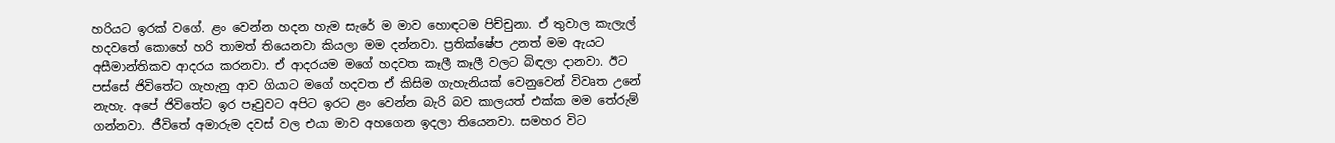හරියට ඉරක් වගේ. ළං වෙන්න හදන හැම සැරේ ම මාව හොඳටම පිච්චුනා. ඒ තුවාල කැලැල් හදවතේ කොහේ හරි තාමත් තියෙනවා කියලා මම දන්නවා. ප්‍රතික්ෂේප උනත් මම ඇයට අසීමාන්තිකව ආදරය කරනවා. ඒ ආදරයම මගේ හදවත කෑලී කෑලී වලට බිඳලා දානවා. ඊට පස්සේ ජිවිතේට ගැහැනු ආව ගියාට මගේ හදවත ඒ කිසිම ගැහැනියක් වෙනුවෙන් විවෘත උනේ නැහැ. අපේ ජිවිතේට ඉර පෑවුවට අපිට ඉරට ළං වෙන්න බැරි බව කාලයත් එක්ක මම තේරුම් ගන්නවා. ජීවිතේ අමාරුම දවස් වල එයා මාව අහගෙන ඉදලා තියෙනවා. සමහර විට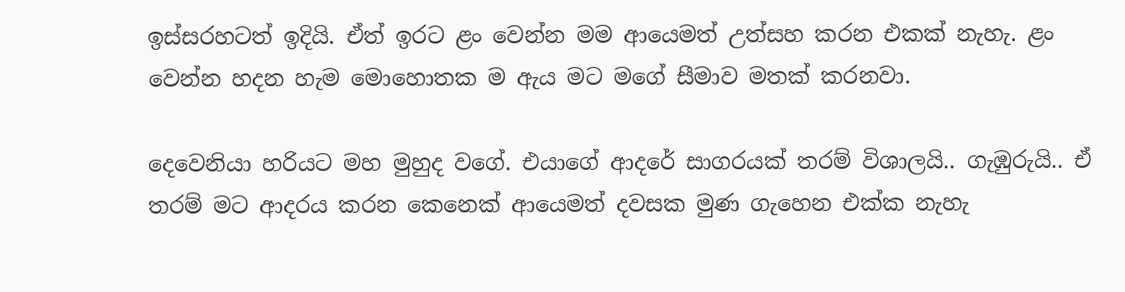ඉස්සරහටත් ඉදියි. ඒත් ඉරට ළං වෙන්න මම ආයෙමත් උත්සහ කරන එකක් නැහැ. ළං වෙන්න හදන හැම මොහොතක ම ඇය මට මගේ සීමාව මතක් කරනවා.

දෙවෙනියා හරියට මහ මුහුද වගේ. එයාගේ ආදරේ සාගරයක් තරම් විශාලයි.. ගැඹුරුයි.. ඒ තරම් මට ආදරය කරන කෙනෙක් ආයෙමත් දවසක මුණ ගැහෙන එක්ක නැහැ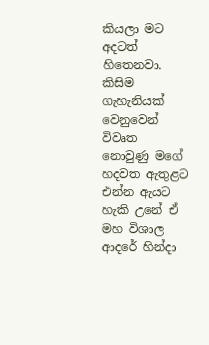කියලා මට අදටත් හිතෙනවා. කිසිම ගැහැනියක් වෙනුවෙන් විවෘත නොවුණු මගේ හදවත ඇතුළට එන්න ඇයට හැකි උනේ ඒ මහ විශාල ආදරේ හින්දා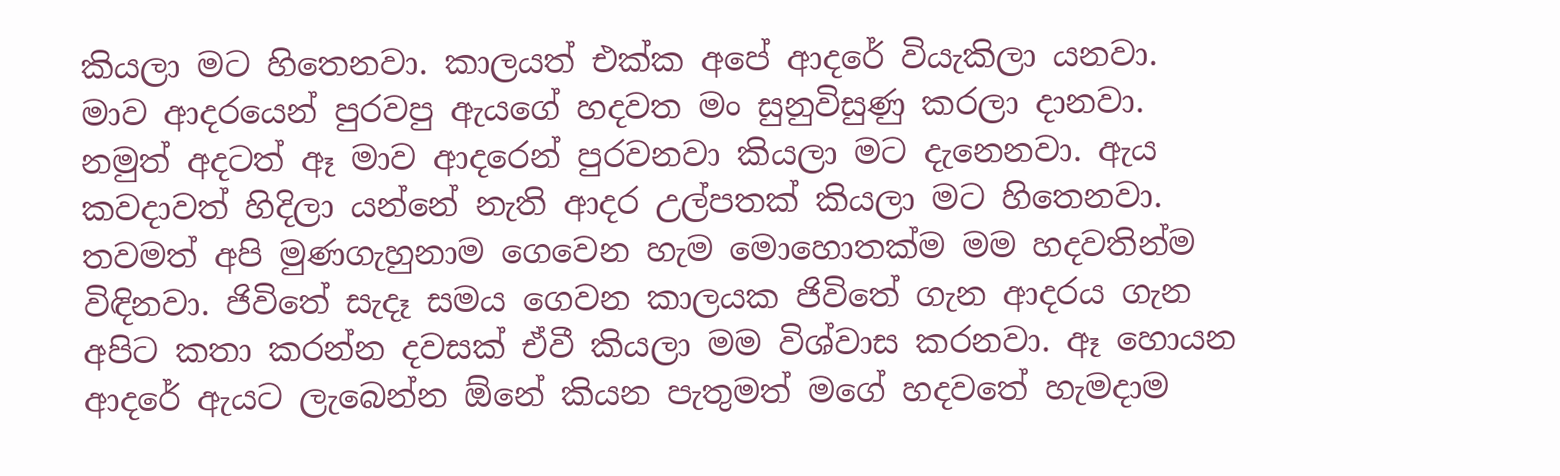කියලා මට හිතෙනවා. කාලයත් එක්ක අපේ ආදරේ වියැකිලා යනවා. මාව ආදරයෙන් පුරවපු ඇයගේ හදවත මං සුනුවිසුණු කරලා දානවා. නමුත් අදටත් ඈ මාව ආදරෙන් පුරවනවා කියලා මට දැනෙනවා. ඇය කවදාවත් හිදිලා යන්නේ නැති ආදර උල්පතක් කියලා මට හිතෙනවා. තවමත් අපි මුණගැහුනාම ගෙවෙන හැම මොහොතක්ම මම හදවතින්ම විඳිනවා. ජිවිතේ සැදෑ සමය ගෙවන කාලයක ජිවිතේ ගැන ආදරය ගැන අපිට කතා කරන්න දවසක් ඒවී කියලා මම විශ්වාස කරනවා. ඈ හොයන ආදරේ ඇයට ලැබෙන්න ඕනේ කියන පැතුමත් මගේ හදවතේ හැමදාම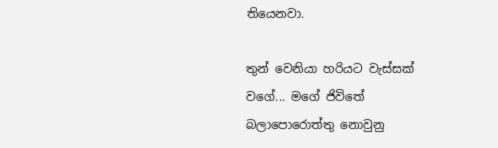තියෙනවා.

තුන් වෙනියා හරියට වැස්සක් වගේ... මගේ ජිවිතේ බලාපොරොත්තු නොවුනු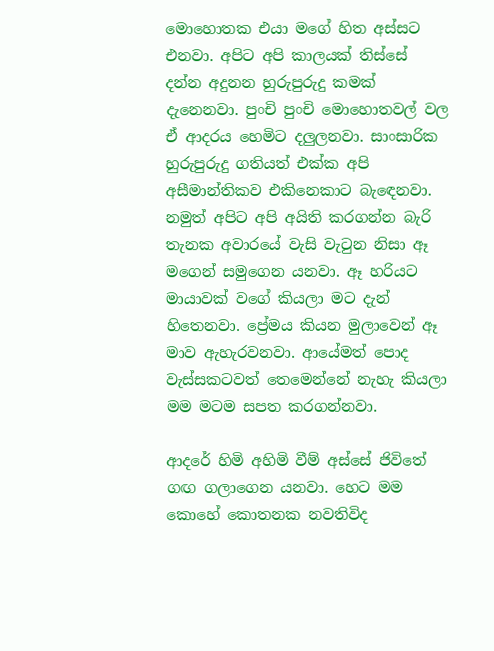මොහොතක එයා මගේ හිත අස්සට එනවා. අපිට අපි කාලයක් තිස්සේ දන්න අදුනන හුරුපුරුදු කමක් දැනෙනවා. පුංචි පුංචි මොහොතවල් වල ඒ ආදරය හෙමිට දලුලනවා. සාංසාරික හුරුපුරුදු ගතියත් එක්ක අපි අසීමාන්තිකව එකිනෙකාට බැඳෙනවා. නමුත් අපිට අපි අයිති කරගන්න බැරි තැනක අවාරයේ වැසි වැටුන නිසා ඈ මගෙන් සමුගෙන යනවා. ඈ හරියට මායාවක් වගේ කියලා මට දැන් හිතෙනවා. ප්‍රේමය කියන මුලාවෙන් ඈ මාව ඇහැරවනවා. ආයේමත් පොද වැස්සකටවත් තෙමෙන්නේ නැහැ කියලා මම මටම සපත කරගන්නවා.

ආදරේ හිමි අහිමි වීම් අස්සේ ජිවිතේ ගඟ ගලාගෙන යනවා. හෙට මම කොහේ කොතනක නවතිවිද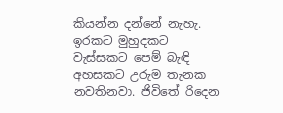කියන්න දන්නේ නැහැ. ඉරකට මුහුදකට වැස්සකට පෙම් බැඳි අහසකට උරුම තැනක නවතිනවා. ජිවිතේ රිදෙන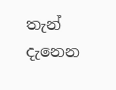තැන් දැනෙන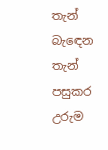තැන් බැඳෙන තැන් පසුකර උරුම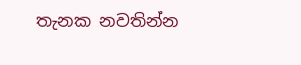තැනක නවතින්න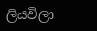ලියවිලා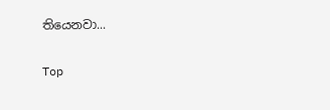තියෙනවා...

Top